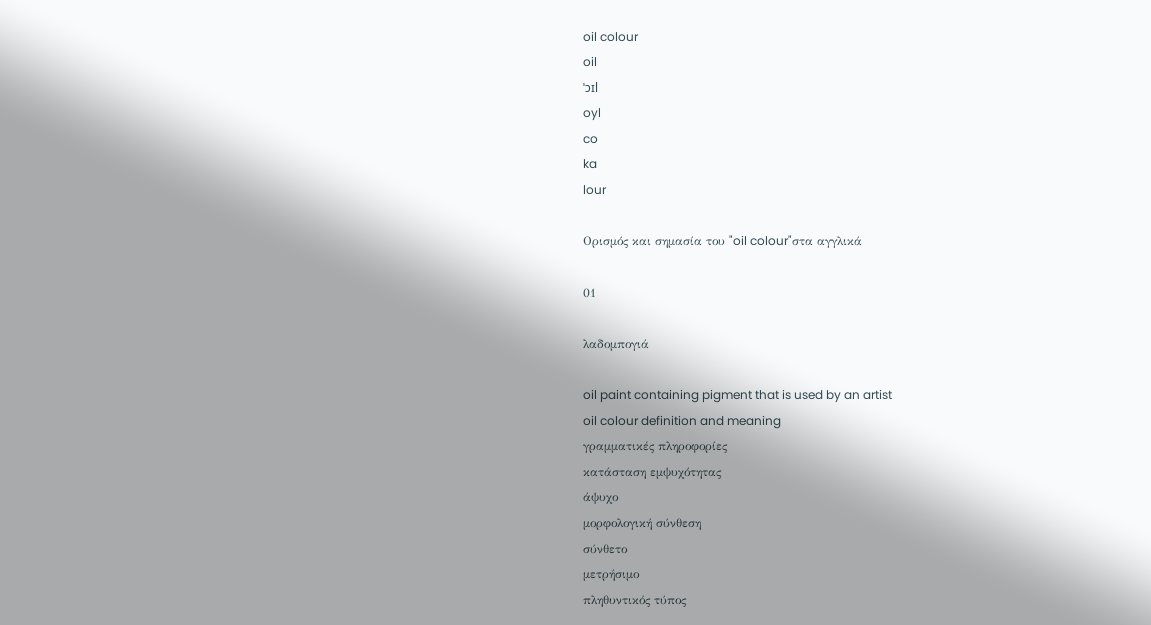oil colour
oil
ˈɔɪl
oyl
co
ka
lour

Ορισμός και σημασία του "oil colour"στα αγγλικά

01

λαδομπογιά

oil paint containing pigment that is used by an artist
oil colour definition and meaning
γραμματικές πληροφορίες
κατάσταση εμψυχότητας
άψυχο
μορφολογική σύνθεση
σύνθετο
μετρήσιμο
πληθυντικός τύπος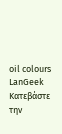oil colours
LanGeek
Κατεβάστε την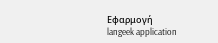Εφαρμογή
langeek application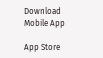Download Mobile App

App Store